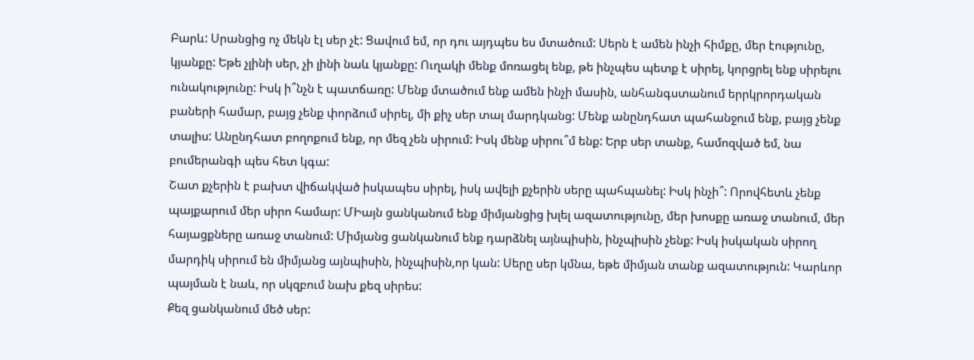Բարև: Սրանցից ոչ մեկն էլ սեր չէ: Ցավում եմ, որ դու այդպես ես մտածում: Սերն է ամեն ինչի հիմքը, մեր էությունը, կյանքը: Եթե չլինի սեր, չի լինի նաև կյանքը: Ուղակի մենք մոռացել ենք, թե ինչպես պետք է սիրել, կորցրել ենք սիրելու ունակությունը: Իսկ ի՞նչն է պատճառը: Մենք մտածում ենք ամեն ինչի մասին, անհանգստանում երրկրորդական բաների համար, բայց չենք փորձում սիրել, մի քիչ սեր տալ մարդկանց: Մենք անընդհատ պահանջում ենք, բայց չենք տալիս: Անընդհատ բողոքում ենք, որ մեզ չեն սիրում: Իսկ մենք սիրու՞մ ենք: Երբ սեր տանք, համոզված եմ, նա բումերանգի պես հետ կգա:
Շատ քչերին է բախտ վիճակված իսկապես սիրել, իսկ ավելի քչերին սերը պահպանել: Իսկ ինչի՞: Որովհետև չենք պայքարում մեր սիրո համար: ՄԻայն ցանկանում ենք միմյանցից խլել ազատությունը, մեր խոսքը առաջ տանում, մեր հայացքները առաջ տանում: Միմյանց ցանկանում ենք դարձնել այնպիսին, ինչպիսին չենք: Իսկ իսկական սիրող մարդիկ սիրում են միմյանց այնպիսին, ինչպիսին,որ կան: Սերը սեր կմնա, եթե միմյան տանք ազատություն: Կարևոր պայման է նաև, որ սկզբում նախ քեզ սիրես:
Քեզ ցանկանում մեծ սեր: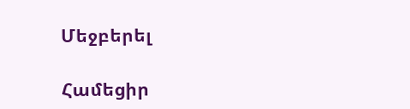Մեջբերել

Համեցիր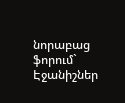նորաբաց ֆորում`
Էջանիշներ